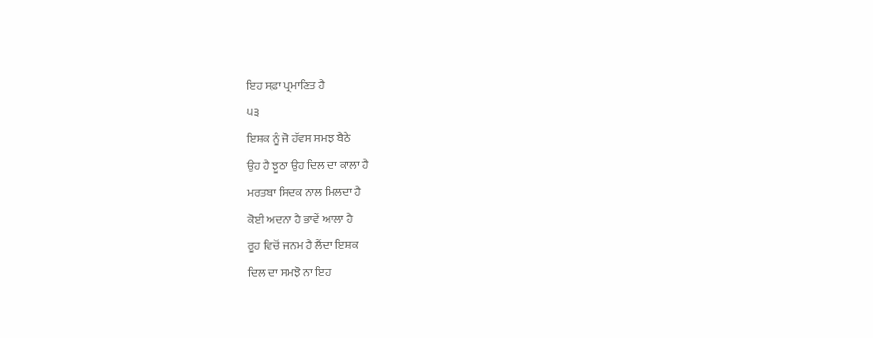ਇਹ ਸਫ਼ਾ ਪ੍ਰਮਾਣਿਤ ਹੈ
੫੩
ਇਸ਼ਕ ਨੂੰ ਜੋ ਹੱਵਸ ਸਮਝ ਬੈਠੇ
ਉਹ ਹੈ ਝੂਠਾ ਉਹ ਦਿਲ ਦਾ ਕਾਲਾ ਹੈ
ਮਰਤਬਾ ਸਿਦਕ ਨਾਲ ਮਿਲਦਾ ਹੈ
ਕੋਈ ਅਦਨਾ ਹੈ ਭਾਵੇਂ ਆਲਾ ਹੈ
ਰੂਹ ਵਿਚੋਂ ਜਨਮ ਹੈ ਲੈਂਦਾ ਇਸ਼ਕ
ਦਿਲ ਦਾ ਸਮਝੋ ਨਾ ਇਹ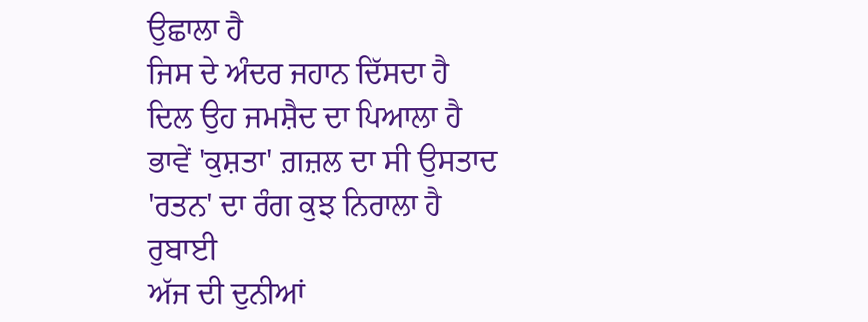ਉਛਾਲਾ ਹੈ
ਜਿਸ ਦੇ ਅੰਦਰ ਜਹਾਨ ਦਿੱਸਦਾ ਹੈ
ਦਿਲ ਉਹ ਜਮਸ਼ੈਦ ਦਾ ਪਿਆਲਾ ਹੈ
ਭਾਵੇਂ 'ਕੁਸ਼ਤਾ' ਗ਼ਜ਼ਲ ਦਾ ਸੀ ਉਸਤਾਦ
'ਰਤਨ' ਦਾ ਰੰਗ ਕੁਝ ਨਿਰਾਲਾ ਹੈ
ਰੁਬਾਈ
ਅੱਜ ਦੀ ਦੁਨੀਆਂ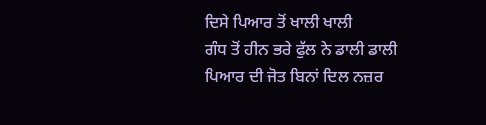ਦਿਸੇ ਪਿਆਰ ਤੋਂ ਖਾਲੀ ਖਾਲੀ
ਗੰਧ ਤੋਂ ਹੀਨ ਭਰੇ ਫੁੱਲ ਨੇ ਡਾਲੀ ਡਾਲੀ
ਪਿਆਰ ਦੀ ਜੋਤ ਬਿਨਾਂ ਦਿਲ ਨਜ਼ਰ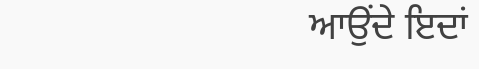ਆਉਂਦੇ ਇਦਾਂ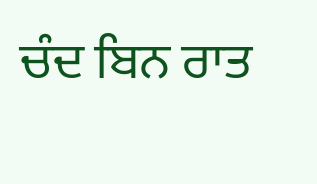ਚੰਦ ਬਿਨ ਰਾਤ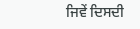ਜਿਵੇਂ ਦਿਸਦੀ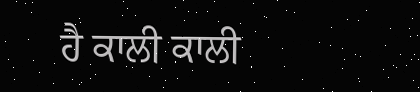ਹੈ ਕਾਲੀ ਕਾਲੀ